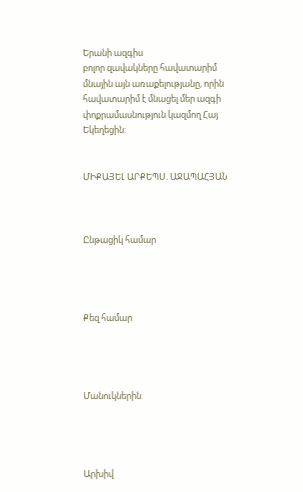Երանի ազգիս
բոլոր զավակները հավատարիմ մնային այն առաքելությանը, որին հավատարիմ է մնացել մեր ազգի փոքրամասնություն կազմող Հայ Եկեղեցին:


ՄԻՔԱՅԵԼ ԱՐՔԵՊՍ. ԱՋԱՊԱՀՅԱՆ



Ընթացիկ համար




Քեզ համար




Մանուկներին




Արխիվ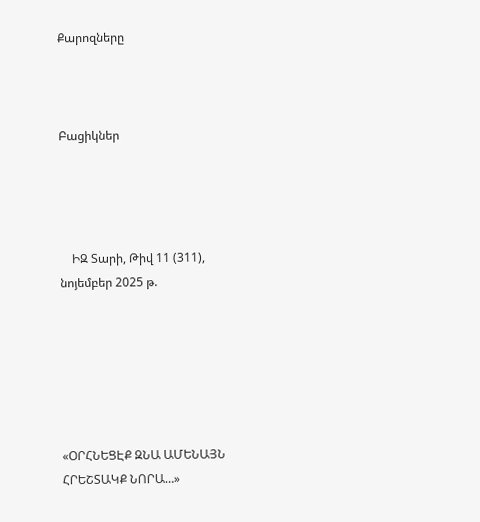Քարոզները



Բացիկներ




    ԻԶ Տարի, Թիվ 11 (311), նոյեմբեր 2025 թ.






«ՕՐՀՆԵՑԷՔ ԶՆԱ ԱՄԵՆԱՅՆ ՀՐԵՇՏԱԿՔ ՆՈՐԱ…»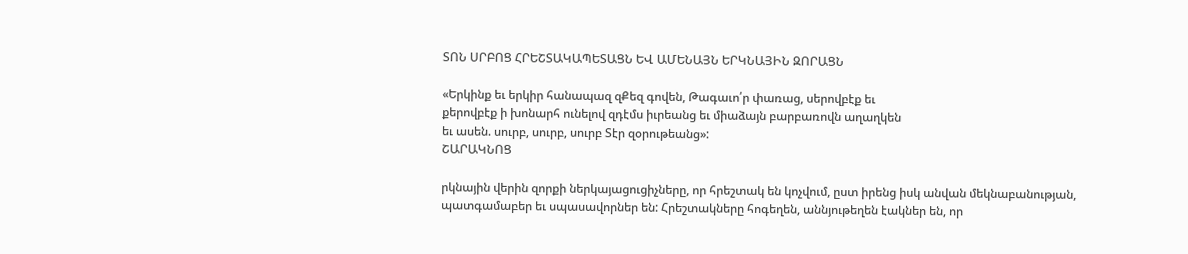ՏՈՆ ՍՐԲՈՑ ՀՐԵՇՏԱԿԱՊԵՏԱՑՆ ԵՎ ԱՄԵՆԱՅՆ ԵՐԿՆԱՅԻՆ ԶՈՐԱՑՆ

«Երկինք եւ երկիր հանապազ զՔեզ գովեն, Թագաւո՛ր փառաց, սերովբէք եւ
քերովբէք ի խոնարհ ունելով զդէմս իւրեանց եւ միաձայն բարբառովն աղաղկեն
եւ ասեն. սուրբ, սուրբ, սուրբ Տէր զօրութեանց»:
ՇԱՐԱԿՆՈՑ

րկնային վերին զորքի ներկայացուցիչները, որ հրեշտակ են կոչվում, ըստ իրենց իսկ անվան մեկնաբանության, պատգամաբեր եւ սպասավորներ են: Հրեշտակները հոգեղեն, աննյութեղեն էակներ են, որ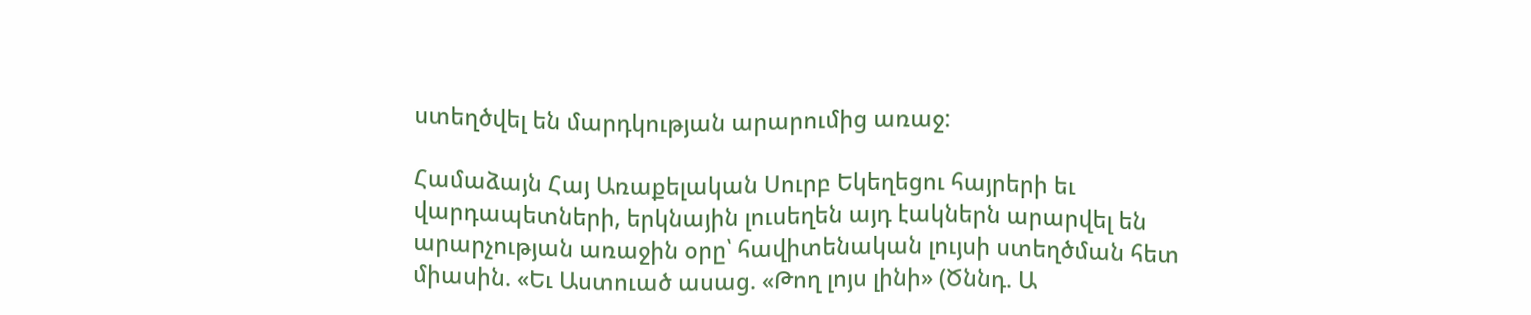ստեղծվել են մարդկության արարումից առաջ:

Համաձայն Հայ Առաքելական Սուրբ Եկեղեցու հայրերի եւ վարդապետների, երկնային լուսեղեն այդ էակներն արարվել են արարչության առաջին օրը՝ հավիտենական լույսի ստեղծման հետ միասին. «Եւ Աստուած ասաց. «Թող լոյս լինի» (Ծննդ. Ա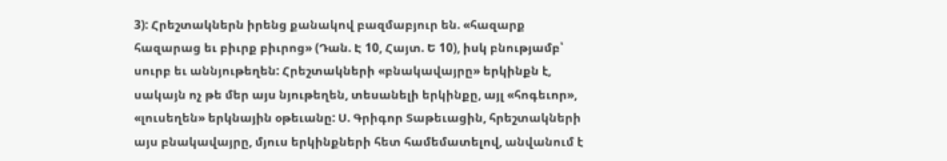3): Հրեշտակներն իրենց քանակով բազմաբյուր են. «հազարք հազարաց եւ բիւրք բիւրոց» (Դան. Է 10, Հայտ. Ե 10), իսկ բնությամբ՝ սուրբ եւ աննյութեղեն: Հրեշտակների «բնակավայրը» երկինքն է, սակայն ոչ թե մեր այս նյութեղեն, տեսանելի երկինքը, այլ «հոգեւոր», «լուսեղեն» երկնային օթեւանը: Ս. Գրիգոր Տաթեւացին, հրեշտակների այս բնակավայրը, մյուս երկինքների հետ համեմատելով, անվանում է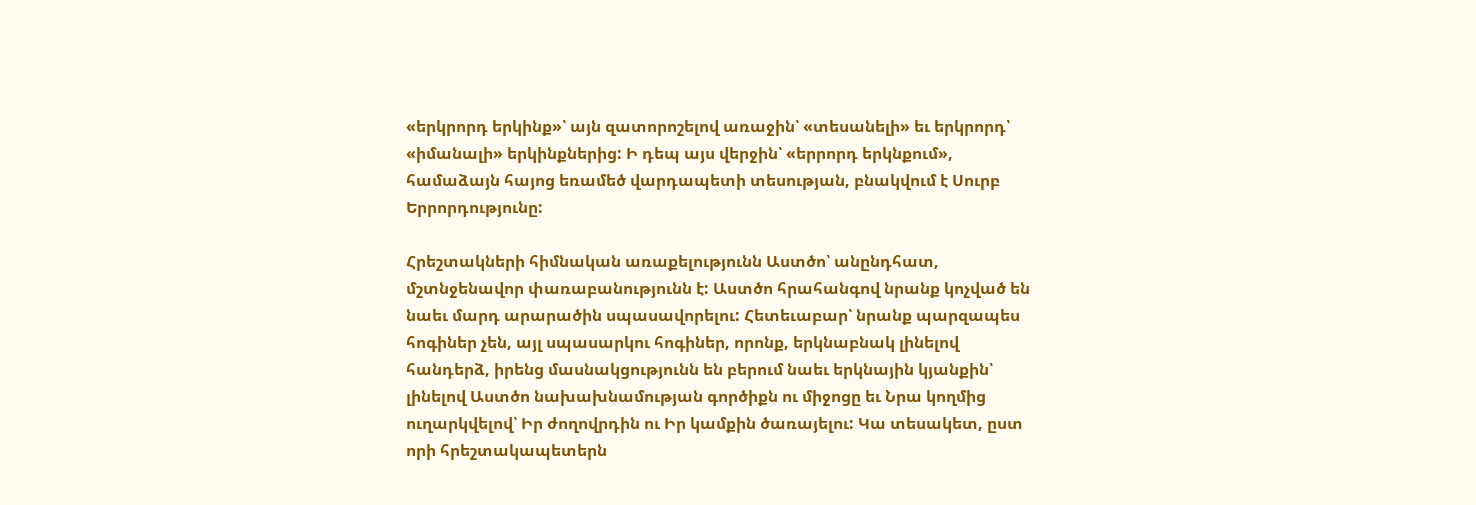«երկրորդ երկինք»՝ այն զատորոշելով առաջին՝ «տեսանելի» եւ երկրորդ՝ «իմանալի» երկինքներից: Ի դեպ այս վերջին՝ «երրորդ երկնքում», համաձայն հայոց եռամեծ վարդապետի տեսության, բնակվում է Սուրբ Երրորդությունը:

Հրեշտակների հիմնական առաքելությունն Աստծո՝ անընդհատ, մշտնջենավոր փառաբանությունն է: Աստծո հրահանգով նրանք կոչված են նաեւ մարդ արարածին սպասավորելու: Հետեւաբար՝ նրանք պարզապես հոգիներ չեն, այլ սպասարկու հոգիներ, որոնք, երկնաբնակ լինելով հանդերձ, իրենց մասնակցությունն են բերում նաեւ երկնային կյանքին՝ լինելով Աստծո նախախնամության գործիքն ու միջոցը եւ Նրա կողմից ուղարկվելով՝ Իր ժողովրդին ու Իր կամքին ծառայելու: Կա տեսակետ, ըստ որի հրեշտակապետերն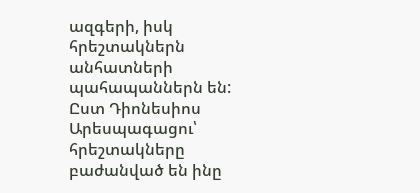ազգերի, իսկ հրեշտակներն անհատների պահապաններն են: Ըստ Դիոնեսիոս Արեսպագացու՝ հրեշտակները բաժանված են ինը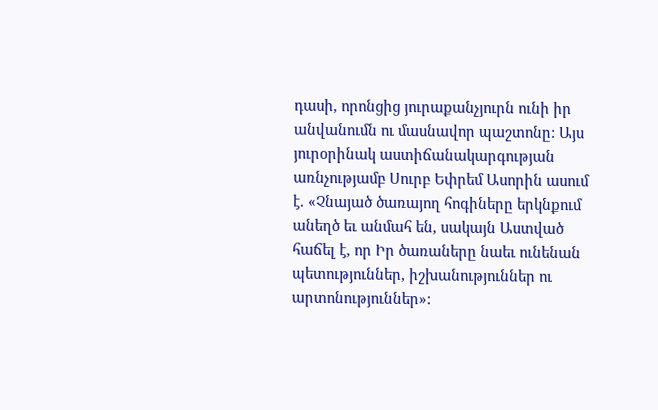դասի, որոնցից յուրաքանչյուրն ունի իր անվանումն ու մասնավոր պաշտոնը: Այս յուրօրինակ աստիճանակարգության առնչությամբ Սուրբ Եփրեմ Ասորին ասում է. «Չնայած ծառայող հոգիները երկնքում անեղծ եւ անմահ են, սակայն Աստված հաճել է, որ Իր ծառաները նաեւ ունենան պետություններ, իշխանություններ ու արտոնություններ»: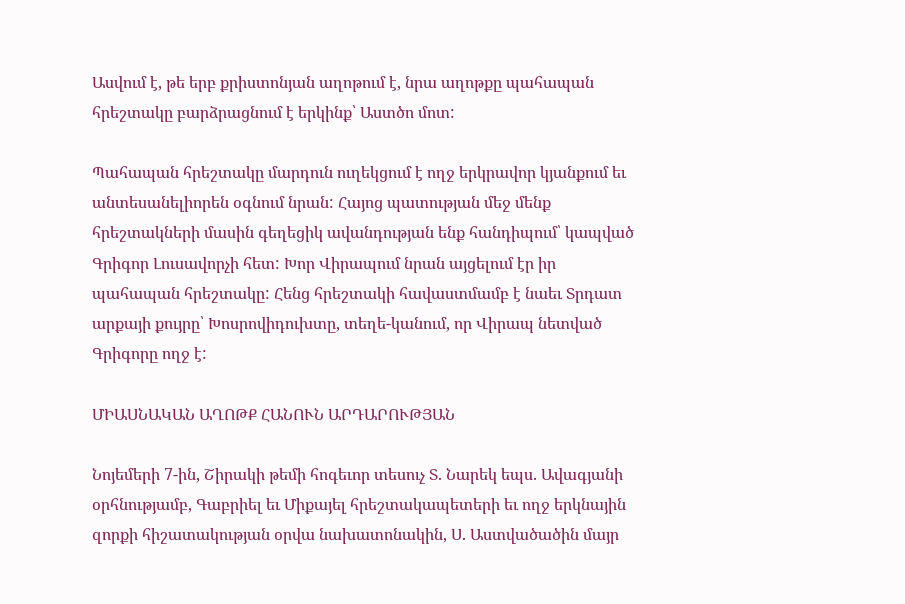Ասվում է, թե երբ քրիստոնյան աղոթում է, նրա աղոթքը պահապան հրեշտակը բարձրացնում է երկինք՝ Աստծո մոտ:

Պահապան հրեշտակը մարդուն ուղեկցում է ողջ երկրավոր կյանքում եւ անտեսանելիորեն օգնում նրան: Հայոց պատության մեջ մենք հրեշտակների մասին գեղեցիկ ավանդության ենք հանդիպում՝ կապված Գրիգոր Լուսավորչի հետ: Խոր Վիրապում նրան այցելում էր իր պահապան հրեշտակը: Հենց հրեշտակի հավաստմամբ է նաեւ Տրդատ արքայի քույրը՝ Խոսրովիդուխտը, տեղե-կանում, որ Վիրապ նետված Գրիգորը ողջ է:

ՄԻԱՍՆԱԿԱՆ ԱՂՈԹՔ ՀԱՆՈՒՆ ԱՐԴԱՐՈՒԹՅԱՆ

Նոյեմերի 7-ին, Շիրակի թեմի հոգեւոր տեսուչ Տ. Նարեկ եպս. Ավագյանի օրհնությամբ, Գաբրիել եւ Միքայել հրեշտակապետերի եւ ողջ երկնային զորքի հիշատակության օրվա նախատոնակին, Ս. Աստվածածին մայր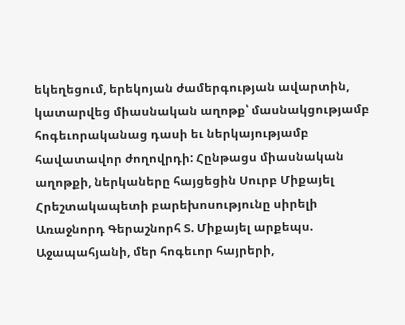եկեղեցում, երեկոյան ժամերգության ավարտին, կատարվեց միասնական աղոթք՝ մասնակցությամբ հոգեւորականաց դասի եւ ներկայությամբ հավատավոր ժողովրդի: Հընթացս միասնական աղոթքի, ներկաները հայցեցին Սուրբ Միքայել Հրեշտակապետի բարեխոսությունը սիրելի Առաջնորդ Գերաշնորհ Տ. Միքայել արքեպս. Աջապահյանի, մեր հոգեւոր հայրերի,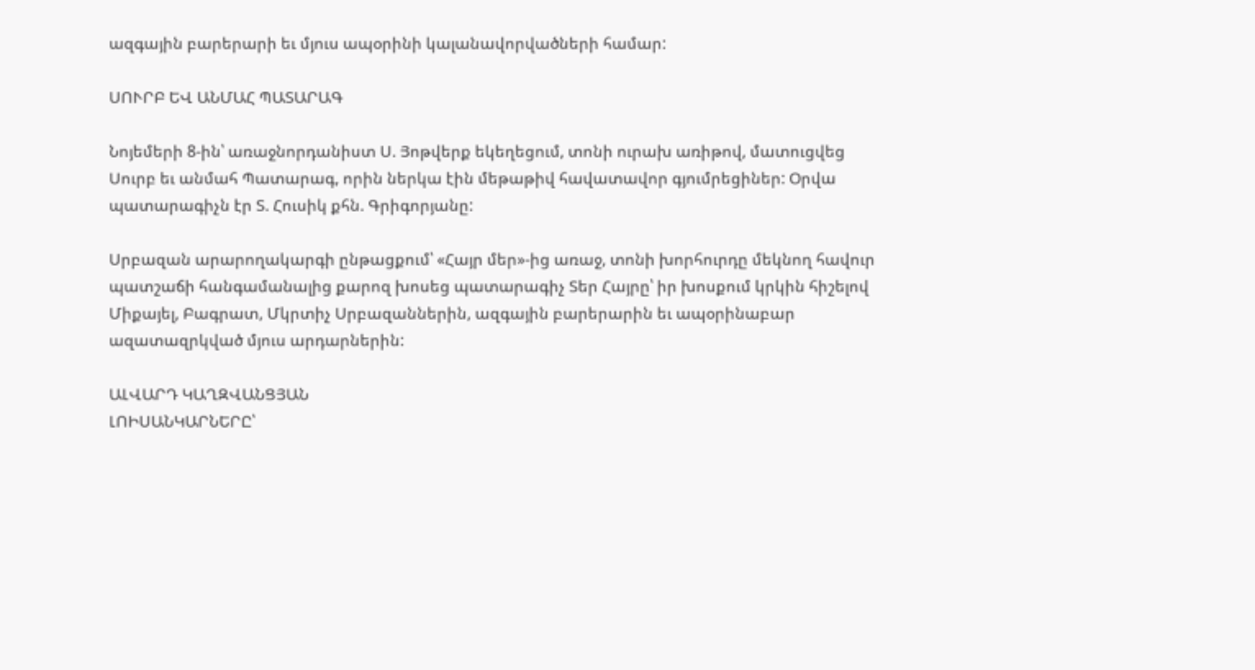ազգային բարերարի եւ մյուս ապօրինի կալանավորվածների համար:

ՍՈՒՐԲ ԵՎ ԱՆՄԱՀ ՊԱՏԱՐԱԳ

Նոյեմերի 8-ին՝ առաջնորդանիստ Ս. Յոթվերք եկեղեցում, տոնի ուրախ առիթով, մատուցվեց Սուրբ եւ անմահ Պատարագ, որին ներկա էին մեթաթիվ հավատավոր գյումրեցիներ: Օրվա պատարագիչն էր Տ. Հուսիկ քհն. Գրիգորյանը:

Սրբազան արարողակարգի ընթացքում՝ «Հայր մեր»-ից առաջ, տոնի խորհուրդը մեկնող հավուր պատշաճի հանգամանալից քարոզ խոսեց պատարագիչ Տեր Հայրը՝ իր խոսքում կրկին հիշելով Միքայել, Բագրատ, Մկրտիչ Սրբազաններին, ազգային բարերարին եւ ապօրինաբար ազատազրկված մյուս արդարներին:

ԱԼՎԱՐԴ ԿԱՂԶՎԱՆՑՅԱՆ
ԼՈԻՍԱՆԿԱՐՆԵՐԸ՝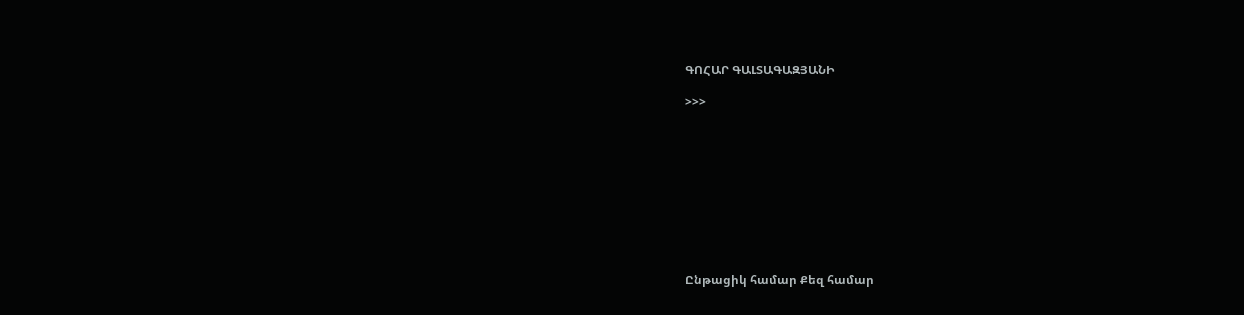ԳՈՀԱՐ ԳԱԼՏԱԳԱԶՅԱՆԻ

>>>










Ընթացիկ համար Քեզ համար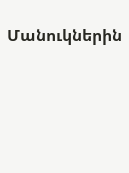Մանուկներին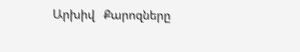Արխիվ   Քարոզները